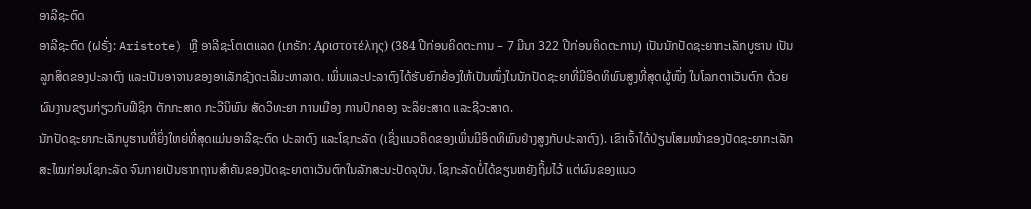ອາລີຊະຕົດ
ອາລີຊະຕົດ (ຝຣັ່ງ: Aristote) ຫຼື ອາລີຊະໂຕເຕແລດ (ເກຣັກ: Αριστοτέλης) (384 ປີກ່ອນຄິດຕະການ – 7 ມີນາ 322 ປີກ່ອນຄິດຕະການ) ເປັນນັກປັດຊະຍາກະເລັກບູຮານ ເປັນລູກສິດຂອງປະລາຕົງ ແລະເປັນອາຈານຂອງອາເລັກຊັງດະເລີມະຫາລາດ. ເພິ່ນແລະປະລາຕົງໄດ້ຮັບຍົກຍ້ອງໃຫ້ເປັນໜຶ່ງໃນນັກປັດຊະຍາທີ່ມີອິດທິພົນສູງທີ່ສຸດຜູ້ໜຶ່ງ ໃນໂລກຕາເວັນຕົກ ດ້ວຍຜົນງານຂຽນກ່ຽວກັບຟີຊິກ ຕັກກະສາດ ກະວີນິພົນ ສັດວິທະຍາ ການເມືອງ ການປົກຄອງ ຈະລິຍະສາດ ແລະຊີວະສາດ.
ນັກປັດຊະຍາກະເລັກບູຮານທີ່ຍິ່ງໃຫຍ່ທີ່ສຸດແມ່ນອາລີຊະຕົດ ປະລາຕົງ ແລະໂຊກະລັດ (ເຊິ່ງແນວຄິດຂອງເພິ່ນມີອິດທິພົນຢ່າງສູງກັບປະລາຕົງ). ເຂົາເຈົ້າໄດ້ປ່ຽນໂສມໜ້າຂອງປັດຊະຍາກະເລັກ ສະໄໝກ່ອນໂຊກະລັດ ຈົນກາຍເປັນຮາກຖານສຳຄັນຂອງປັດຊະຍາຕາເວັນຕົກໃນລັກສະນະປັດຈຸບັນ. ໂຊກະລັດບໍ່ໄດ້ຂຽນຫຍັງຖິ້ມໄວ້ ແຕ່ຜົນຂອງແນວ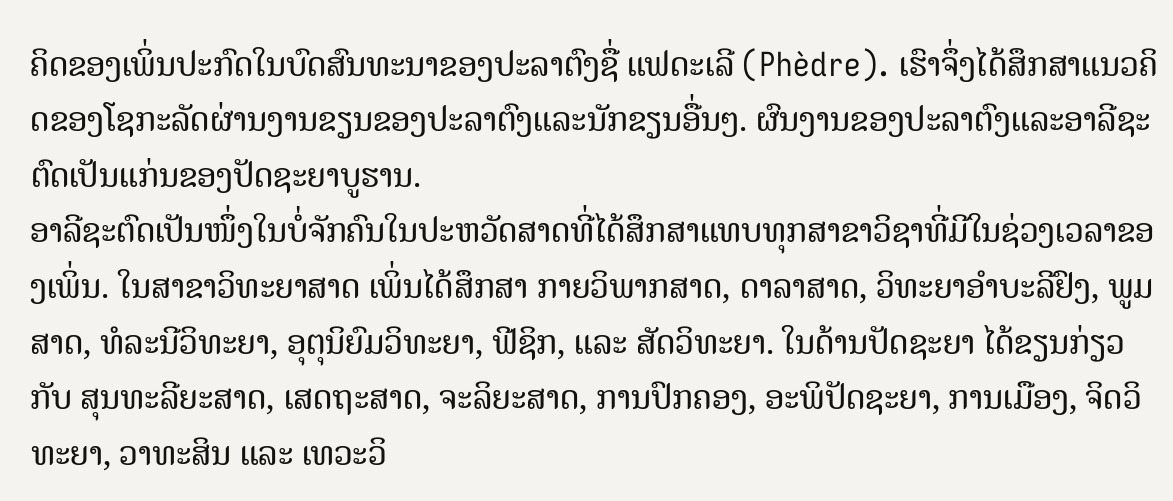ຄິດຂອງເພິ່ນປະກົດໃນບົດສົນທະນາຂອງປະລາຕົງຊື່ ແຟດະເລີ (Phèdre). ເຮົາຈຶ່ງໄດ້ສຶກສາແນວຄິດຂອງໂຊກະລັດຜ່ານງານຂຽນຂອງປະລາຕົງແລະນັກຂຽນອື່ນໆ. ຜົນງານຂອງປະລາຕົງແລະອາລີຊະຕົດເປັນແກ່ນຂອງປັດຊະຍາບູຮານ.
ອາລີຊະຕົດເປັນໜຶ່ງໃນບໍ່ຈັກຄົນໃນປະຫວັດສາດທີ່ໄດ້ສຶກສາແທບທຸກສາຂາວິຊາທີ່ມີໃນຊ່ວງເວລາຂອງເພິ່ນ. ໃນສາຂາວິທະຍາສາດ ເພິ່ນໄດ້ສຶກສາ ກາຍວິພາກສາດ, ດາລາສາດ, ວິທະຍາອຳບະລີຢົງ, ພູມສາດ, ທໍລະນີວິທະຍາ, ອຸຕຸນິຍົມວິທະຍາ, ຟີຊິກ, ແລະ ສັດວິທະຍາ. ໃນດ້ານປັດຊະຍາ ໄດ້ຂຽນກ່ຽວກັບ ສຸນທະລີຍະສາດ, ເສດຖະສາດ, ຈະລິຍະສາດ, ການປົກຄອງ, ອະພິປັດຊະຍາ, ການເມືອງ, ຈິດວິທະຍາ, ວາທະສິນ ແລະ ເທວະວິ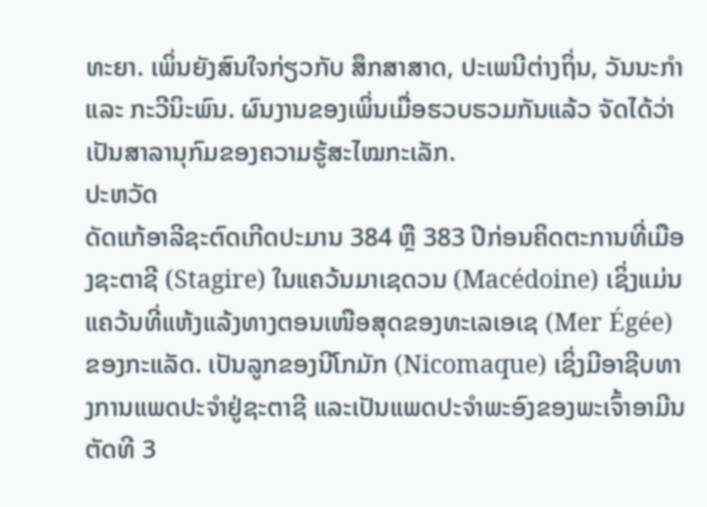ທະຍາ. ເພິ່ນຍັງສົນໃຈກ່ຽວກັບ ສຶກສາສາດ, ປະເພນີຕ່າງຖິ່ນ, ວັນນະກຳ ແລະ ກະວີນິະພົນ. ຜົນງານຂອງເພິ່ນເມື່ອຮວບຮວມກັນແລ້ວ ຈັດໄດ້ວ່າເປັນສາລານຸກົມຂອງຄວາມຮູ້ສະໄໝກະເລັກ.
ປະຫວັດ
ດັດແກ້ອາລີຊະຕົດເກີດປະມານ 384 ຫຼື 383 ປີກ່ອນຄິດຕະການທີ່ເມືອງຊະຕາຊີ (Stagire) ໃນແຄວ້ນມາເຊດວນ (Macédoine) ເຊິ່ງແມ່ນແຄວ້ນທີ່ແຫ້ງແລ້ງທາງຕອນເໜືອສຸດຂອງທະເລເອເຊ (Mer Égée) ຂອງກະແລັດ. ເປັນລູກຂອງນີໂກມັກ (Nicomaque) ເຊິ່ງມີອາຊີບທາງການແພດປະຈຳຢູ່ຊະຕາຊີ ແລະເປັນແພດປະຈຳພະອົງຂອງພະເຈົ້າອາມີນຕັດທີ 3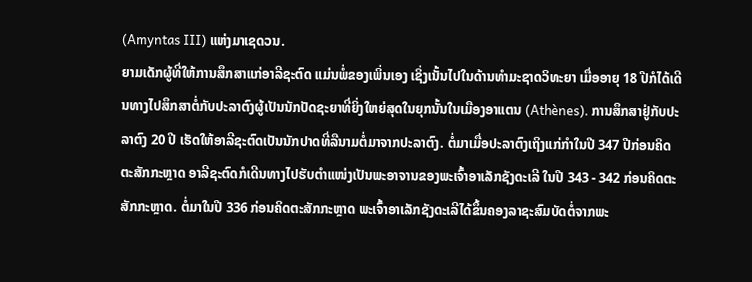(Amyntas III) ແຫ່ງມາເຊດວນ.
ຍາມເດັກຜູ້ທີ່ໃຫ້ການສຶກສາແກ່ອາລີຊະຕົດ ແມ່ນພໍ່ຂອງເພິ່ນເອງ ເຊິ່ງເນັ້ນໄປໃນດ້ານທຳມະຊາດວິທະຍາ ເມື່ອອາຍຸ 18 ປີກໍໄດ້ເດີນທາງໄປສຶກສາຕໍ່ກັບປະລາຕົງຜູ້ເປັນນັກປັດຊະຍາທີ່ຍິ່ງໃຫຍ່ສຸດໃນຍຸກນັ້ນໃນເມືອງອາແຕນ (Athènes). ການສຶກສາຢູ່ກັບປະລາຕົງ 20 ປີ ເຮັດໃຫ້ອາລີຊະຕົດເປັນນັກປາດທີ່ລືນາມຕໍ່ມາຈາກປະລາຕົງ. ຕໍ່ມາເມື່ອປະລາຕົງເຖິງແກ່ກຳໃນປີ 347 ປີກ່ອນຄິດຕະສັກກະຫຼາດ ອາລີຊະຕົດກໍເດີນທາງໄປຮັບຕຳແໜ່ງເປັນພະອາຈານຂອງພະເຈົ້າອາເລັກຊັງດະເລີ ໃນປີ 343 - 342 ກ່ອນຄິດຕະສັກກະຫຼາດ. ຕໍ່ມາໃນປີ 336 ກ່ອນຄິດຕະສັກກະຫຼາດ ພະເຈົ້າອາເລັກຊັງດະເລີໄດ້ຂຶ້ນຄອງລາຊະສົມບັດຕໍ່ຈາກພະ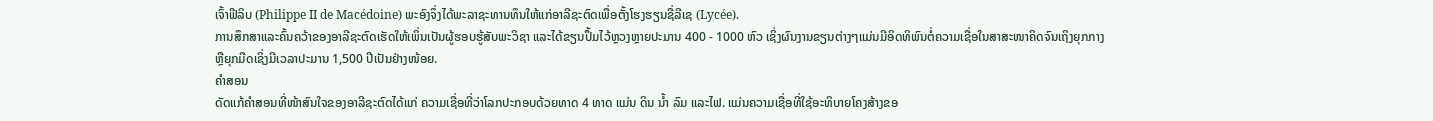ເຈົ້າຟີລິບ (Philippe II de Macédoine) ພະອົງຈຶ່ງໄດ້ພະລາຊະທານທຶນໃຫ້ແກ່ອາລີຊະຕົດເພື່ອຕັ້ງໂຮງຮຽນຊື່ລີເຊ (Lycée).
ການສຶກສາແລະຄົ້ນຄວ້າຂອງອາລີຊະຕົດເຮັດໃຫ້ເພິ່ນເປັນຜູ້ຮອບຮູ້ສັບພະວິຊາ ແລະໄດ້ຂຽນປຶ້ມໄວ້ຫຼວງຫຼາຍປະມານ 400 - 1000 ຫົວ ເຊິ່ງຜົນງານຂຽນຕ່າງໆແມ່ນມີອິດທິພົນຕໍ່ຄວາມເຊື່ອໃນສາສະໜາຄິດຈົນເຖິງຍຸກກາງຫຼືຍຸກມືດເຊິ່ງມີເວລາປະມານ 1,500 ປີເປັນຢ່າງໜ້ອຍ.
ຄໍາສອນ
ດັດແກ້ຄໍາສອນທີ່ໜ້າສົນໃຈຂອງອາລີຊະຕົດໄດ້ແກ່ ຄວາມເຊື່ອທີ່ວ່າໂລກປະກອບດ້ວຍທາດ 4 ທາດ ແມ່ນ ດິນ ນ້ຳ ລົມ ແລະໄຟ. ແມ່ນຄວາມເຊື່ອທີ່ໃຊ້ອະທິບາຍໂຄງສ້າງຂອ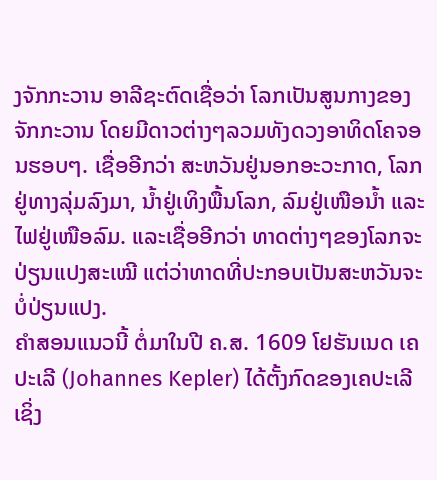ງຈັກກະວານ ອາລີຊະຕົດເຊື່ອວ່າ ໂລກເປັນສູນກາງຂອງຈັກກະວານ ໂດຍມີດາວຕ່າງໆລວມທັງດວງອາທິດໂຄຈອນຮອບໆ. ເຊື່ອອີກວ່າ ສະຫວັນຢູ່ນອກອະວະກາດ, ໂລກຢູ່ທາງລຸ່ມລົງມາ, ນ້ຳຢູ່ເທິງພື້ນໂລກ, ລົມຢູ່ເໜືອນ້ຳ ແລະໄຟຢູ່ເໜືອລົມ. ແລະເຊື່ອອີກວ່າ ທາດຕ່າງໆຂອງໂລກຈະປ່ຽນແປງສະເໝີ ແຕ່ວ່າທາດທີ່ປະກອບເປັນສະຫວັນຈະບໍ່ປ່ຽນແປງ.
ຄໍາສອນແນວນີ້ ຕໍ່ມາໃນປີ ຄ.ສ. 1609 ໂຢຮັນເນດ ເຄປະເລີ (Johannes Kepler) ໄດ້ຕັ້ງກົດຂອງເຄປະເລີ ເຊິ່ງ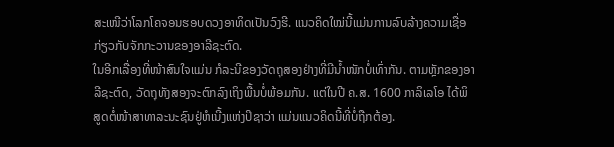ສະເໜີວ່າໂລກໂຄຈອນຮອບດວງອາທິດເປັນວົງຮີ. ແນວຄິດໃໝ່ນີ້ແມ່ນການລົບລ້າງຄວາມເຊື່ອກ່ຽວກັບຈັກກະວານຂອງອາລີຊະຕົດ.
ໃນອີກເລື່ອງທີ່ໜ້າສົນໃຈແມ່ນ ກໍລະນີຂອງວັດຖຸສອງຢ່າງທີ່ມີນ້ຳໜັກບໍ່ເທົ່າກັນ. ຕາມຫຼັກຂອງອາລີຊະຕົດ, ວັດຖຸທັງສອງຈະຕົກລົງເຖິງພື້ນບໍ່ພ້ອມກັນ. ແຕ່ໃນປີ ຄ.ສ. 1600 ກາລິເລໂອ ໄດ້ພິສູດຕໍ່ໜ້າສາທາລະນະຊົນຢູ່ຫໍເນີ້ງແຫ່ງປິຊາວ່າ ແມ່ນແນວຄິດນີ້ທີ່ບໍ່ຖືກຕ້ອງ.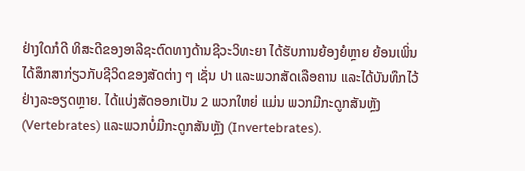ຢ່າງໃດກໍດີ ທິສະດີຂອງອາລີຊະຕົດທາງດ້ານຊີວະວິທະຍາ ໄດ້ຮັບການຍ້ອງຍໍຫຼາຍ ຍ້ອນເພິ່ນໄດ້ສຶກສາກ່ຽວກັບຊີວິດຂອງສັດຕ່າງ ໆ ເຊັ່ນ ປາ ແລະພວກສັດເລືອຄານ ແລະໄດ້ບັນທຶກໄວ້ຢ່າງລະອຽດຫຼາຍ. ໄດ້ແບ່ງສັດອອກເປັນ 2 ພວກໃຫຍ່ ແມ່ນ ພວກມີກະດູກສັນຫຼັງ (Vertebrates) ແລະພວກບໍ່ມີກະດູກສັນຫຼັງ (Invertebrates).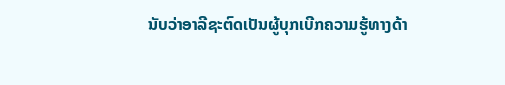ນັບວ່າອາລີຊະຕົດເປັນຜູ້ບຸກເບີກຄວາມຮູ້ທາງດ້າ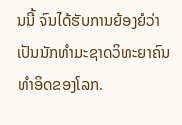ນນີ້ ຈົນໄດ້ຮັບການຍ້ອງຍໍວ່າເປັນນັກທຳມະຊາດວິທະຍາຄົນທໍາອິດຂອງໂລກ.